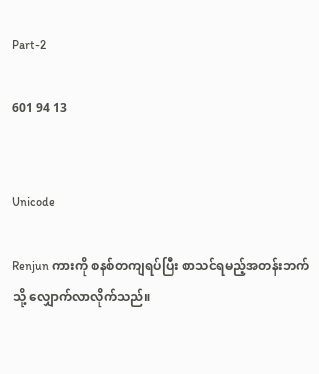Part-2

601 94 13


Unicode

Renjun ကားကို စနစ်တကျရပ်ပြီး စာသင်ရမည့်အတန်းဘက်သို့ လျှောက်လာလိုက်သည်။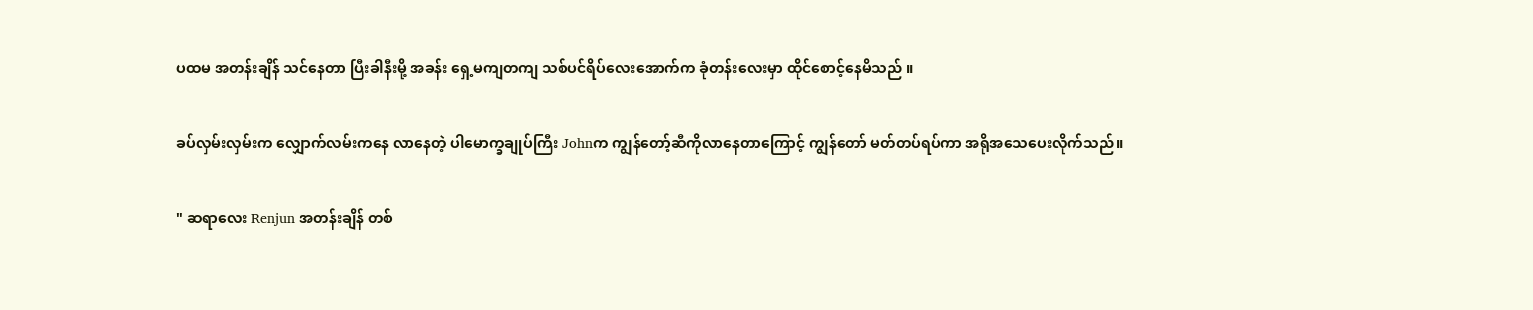ပထမ အတန်းချိန် သင်နေတာ ပြီးခါနီးမို့ အခန်း ရှေ့မကျတကျ သစ်ပင်ရိပ်လေးအောက်က ခုံတန်းလေးမှာ ထိုင်စောင့်နေမိသည် ။

ခပ်လှမ်းလှမ်းက လျှောက်လမ်းကနေ လာနေတဲ့ ပါမောက္ခချုပ်ကြီး Johnက ကျွန်တော့်ဆီကိုလာနေတာကြောင့် ကျွန်တော် မတ်တပ်ရပ်ကာ အရိုအသေပေးလိုက်သည်။

" ဆရာလေး Renjun အတန်းချိန် တစ်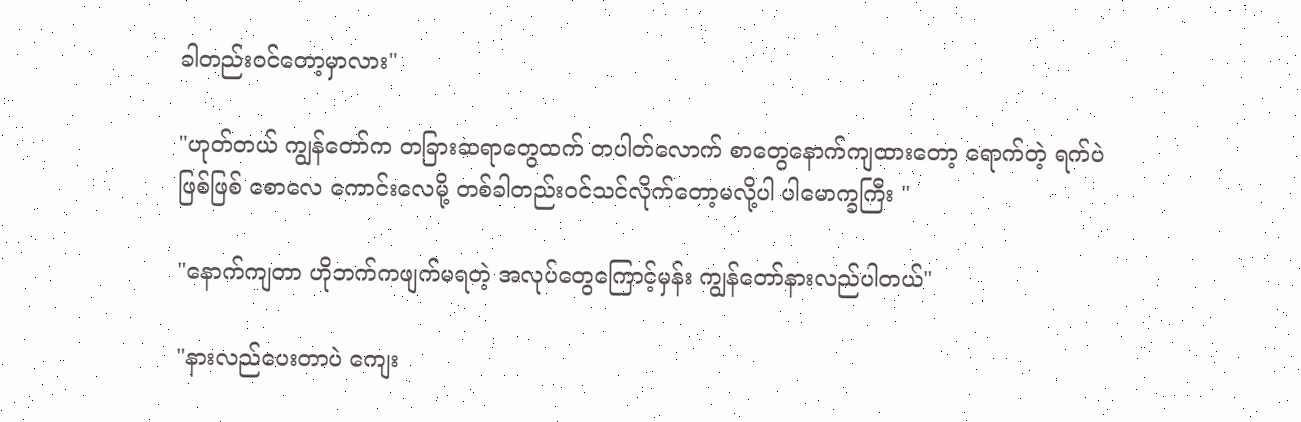ခါတည်းဝင်တော့မှာလား"

"ဟုတ်တယ် ကျွန်တော်က တခြားဆရာတွေထက် တပါတ်လောက် စာတွေနောက်ကျထားတော့ ရောက်တဲ့ ရက်ပဲဖြစ်ဖြစ် စောလေ ကောင်းလေမို့ တစ်ခါတည်းဝင်သင်လိုက်တော့မလို့ပါ ပါမောက္ခကြီး "

"နောက်ကျတာ ဟိုဘက်ကဖျက်မရတဲ့ အလုပ်တွေကြောင့်မှန်း ကျွန်တော်နားလည်ပါတယ်"

"နားလည်ပေးတာပဲ ကျေး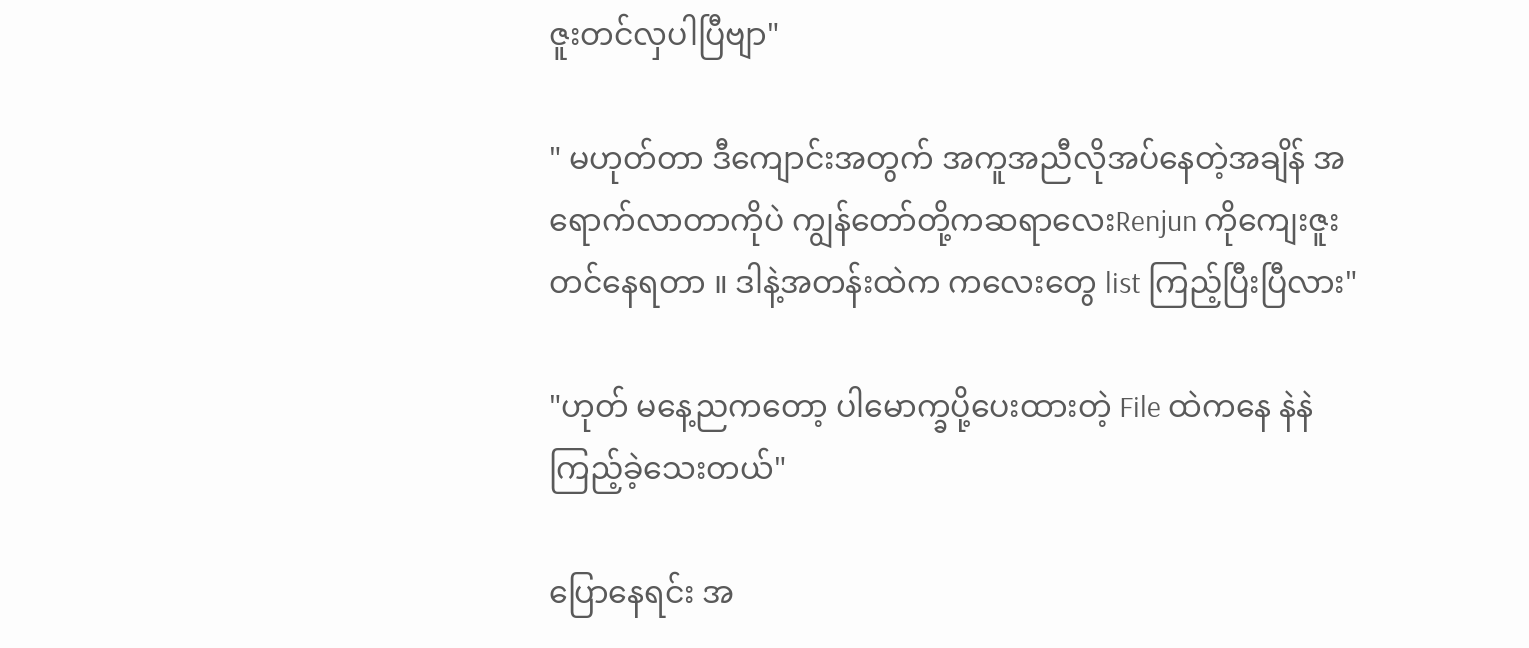ဇူးတင်လှပါပြီဗျာ"

" မဟုတ်တာ ဒီကျောင်းအတွက် အကူအညီလိုအပ်နေတဲ့အချိန် အရောက်လာတာကိုပဲ ကျွန်တော်တို့ကဆရာလေးRenjun ကိုကျေးဇူးတင်နေရတာ ။ ဒါနဲ့အတန်းထဲက ကလေးတွေ list ကြည့်ပြီးပြီလား"

"ဟုတ် မနေ့ညကတော့ ပါမောက္ခပို့ပေးထားတဲ့ File ထဲကနေ နဲနဲ ကြည့်ခဲ့သေးတယ်"

ပြောနေရင်း အ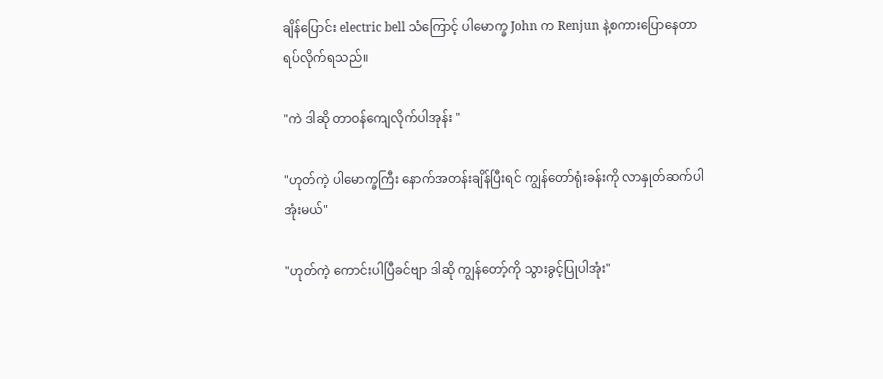ချိန်ပြောင်း electric bell သံကြောင့် ပါမောက္ခ John က Renjun နဲ့စကားပြောနေတာ ရပ်လိုက်ရသည်။

"ကဲ ဒါဆို တာဝန်ကျေလိုက်ပါအုန်း "

"ဟုတ်ကဲ့ ပါမောက္ခကြီး နောက်အတန်းချိန်ပြီးရင် ကျွန်တော်ရုံးခန်းကို လာနှုတ်ဆက်ပါအုံးမယ်"

"ဟုတ်ကဲ့ ကောင်းပါပြီခင်ဗျာ ဒါဆို ကျွန်တော့်ကို သွားခွင့်ပြုပါအုံး"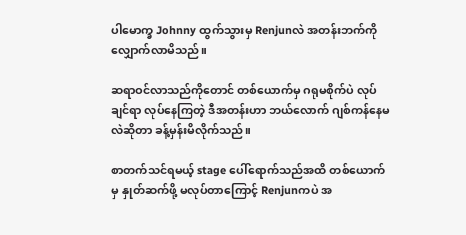ပါမောက္ခ Johnny ထွက်သွားမှ Renjunလဲ အတန်းဘက်ကို လျှောက်လာမိသည်။

ဆရာဝင်လာသည်ကိုတောင် တစ်ယောက်မှ ဂရုမစိုက်ပဲ လုပ်ချင်ရာ လုပ်နေကြတဲ့ ဒီအတန်းဟာ ဘယ်လောက် ဂျစ်ကန်နေမလဲဆိုတာ ခန့်မှန်းမိလိုက်သည်။

စာတက်သင်ရမယ့် stage ပေါ်ရောက်သည်အထိ တစ်ယောက်မှ နှုတ်ဆက်ဖို့ မလုပ်တာကြောင့် Renjunကပဲ အ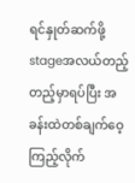ရင်နှုတ်ဆက်ဖို့ stageအလယ်တည့်တည့်မှာရပ်ပြီး အခန်းထဲတစ်ချက်ဝေ့ကြည့်လိုက်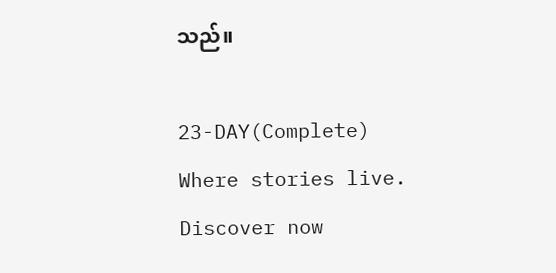သည်။

23-DAY(Complete) Where stories live. Discover now